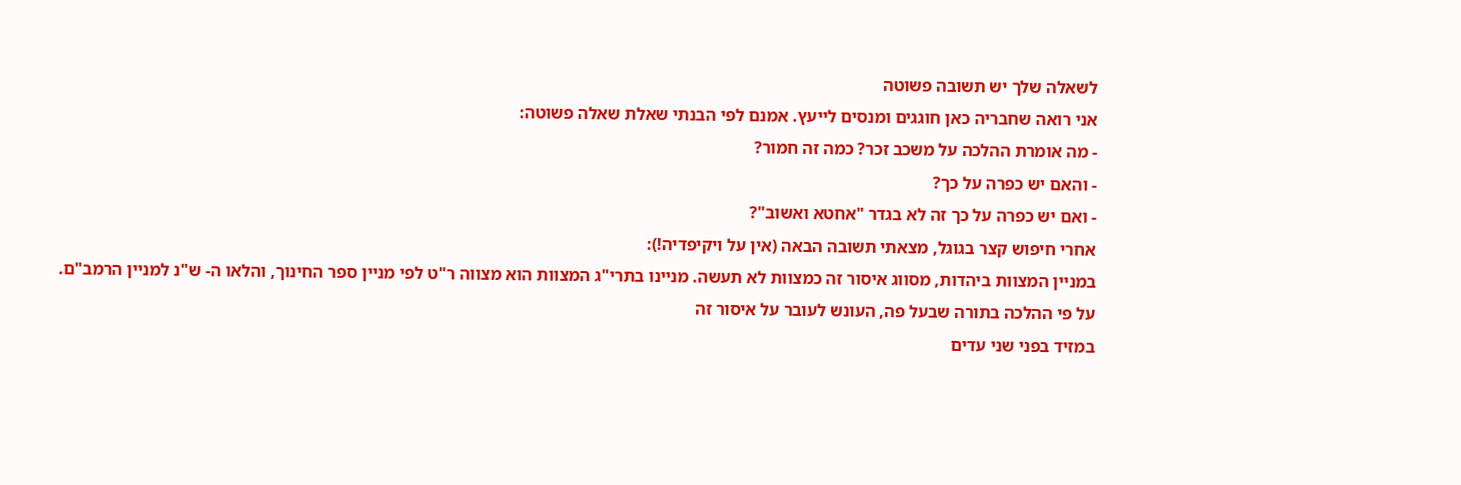לשאלה שלך יש תשובה פשוטה
אני רואה שחבריה כאן חוגגים ומנסים לייעץ. אמנם לפי הבנתי שאלת שאלה פשוטה:
- מה אומרת ההלכה על משכב זכר? כמה זה חמור?
- והאם יש כפרה על כך?
- ואם יש כפרה על כך זה לא בגדר "אחטא ואשוב"?
אחרי חיפוש קצר בגוגל, מצאתי תשובה הבאה (אין על ויקיפדיה!):
במניין המצוות ביהדות, מסווג איסור זה כמצוות לא תעשה. מניינו בתרי"ג המצוות הוא מצווה ר"ט לפי מניין ספר החינוך, והלאו ה- ש"נ למניין הרמב"ם. על פי ההלכה בתורה שבעל פה, העונש לעובר על איסור זה
במזיד בפני שני עדים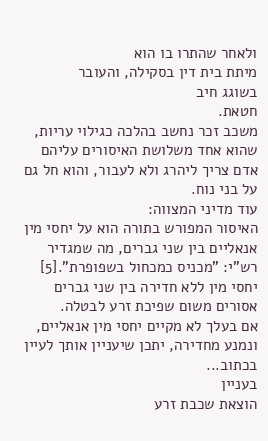ולאחר שהתרו בו הוא
מיתת בית דין בסקילה, והעובר
בשוגג חיב
חטאת.
משכב זכר נחשב בהלכה כגילוי עריות, שהוא אחד משלושת האיסורים עליהם אדם צריך ליהרג ולא לעבור, והוא חל גם על בני נוח.
עוד מדיני המצווה:
האיסור המפורש בתורה הוא על יחסי מין אנאליים בין שני גברים, מה שמגדיר רש"י: "מכניס כמכחול בשפופרת".[5] יחסי מין ללא חדירה בין שני גברים אסורים משום שפיכת זרע לבטלה.
אם בעלך לא מקיים יחסי מין אנאליים, ונמנע מחדירה, יתכן שיעניין אותך לעיין בכתוב...
בעניין
הוצאת שכבת זרע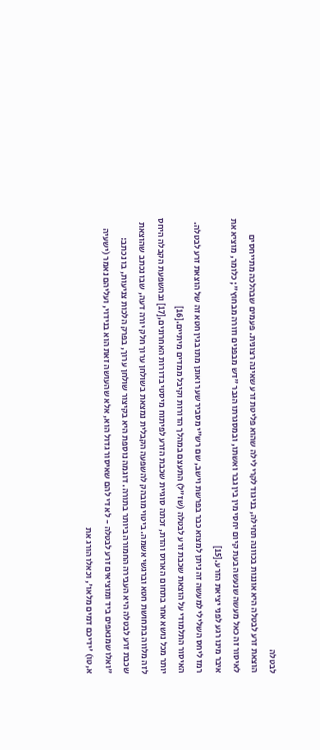לבטלה
הוצאת זרע לבטלה היא אוננות בכוונה תחילה, בניגוד לקרי לילה שהוא פליטת זרע שאינה רצונית. פעמים שבהלכה מתייחסים לאיסור זה כאל מעשה שנעשה בעת קיום יחסי מין בין גבר ואשתו, ובמסגרתו הגבר "דש מבפנים וזורה מבחוץ"; כלומר, מוציא את איבר מינו רגע לפני יציאת הזרע.[15]
רמז ליחס השלילי למעשה זה ניתן למצוא כבר בפרשת וישב, שם רש"י מסביר שער ואונן מתו בגין חטא זה של הוצאת זרע לבטלה. האיסור התלמודי על הוצאת שכבת זרע לבטלה (שז"ל) התעצם במהלך הדורות וקיבל ממדים מיתיים.[16]
יותר מכל נושא אחר בתחום הארוס והדת, זכתה סוגיית שכבת הזרע לפיתוח מיסטי בדורות האחרונים,[17] ובהשפעת הקבלה היחס לזה מלווה בתחושת חטא וברגשי אשמה. ביטוי מובהק להשפעה הקבלית נמצאת בשולחן ערוך חלק יורה דעה, שבו נכתב שהוצאת שכבת זרע לבטלה היא העבירה החמורה ביותר בתורה. דוגמה נוספת היא בקיצור שולחן ערוך, בפרק הלכות צניעות, בו נכתב: "ואלו שמנאפים ביד ומוציאים זרע לבטלה - לא די להם שאיסור גדול הוא, אלא שהעושה זאת הוא בנידוי, ועליהם נאמר (ישעיה א,טו) 'ידיכם דמים מלאו', וכאלו הורג את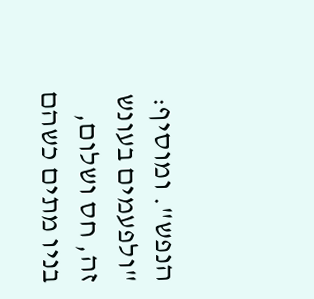הנפש". ומוסיף: "ולפעמים בעונש זה, חס ושלום, בניו מתים כשהם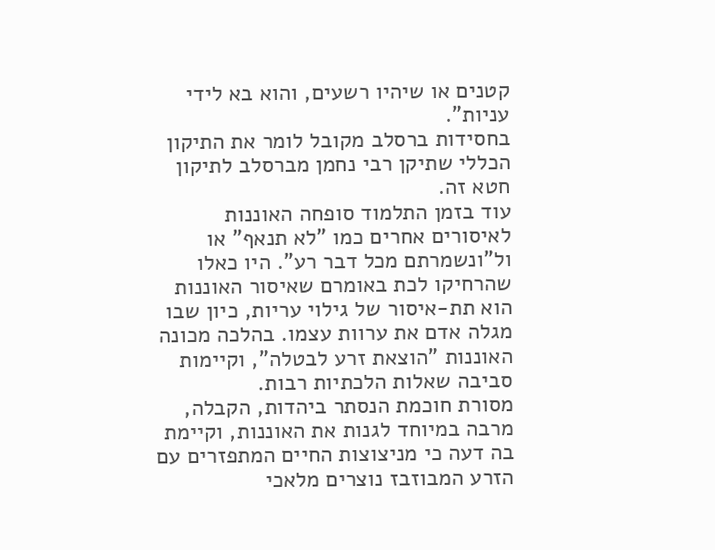קטנים או שיהיו רשעים, והוא בא לידי עניות".
בחסידות ברסלב מקובל לומר את התיקון הכללי שתיקן רבי נחמן מברסלב לתיקון חטא זה.
עוד בזמן התלמוד סופחה האוננות לאיסורים אחרים כמו "לא תנאף" או ול"ונשמרתם מכל דבר רע". היו כאלו שהרחיקו לכת באומרם שאיסור האוננות הוא תת-איסור של גילוי עריות, כיון שבו מגלה אדם את ערוות עצמו. בהלכה מכונה האוננות "הוצאת זרע לבטלה", וקיימות סביבה שאלות הלכתיות רבות.
מסורת חוכמת הנסתר ביהדות, הקבלה, מרבה במיוחד לגנות את האוננות, וקיימת בה דעה כי מניצוצות החיים המתפזרים עם הזרע המבוזבז נוצרים מלאכי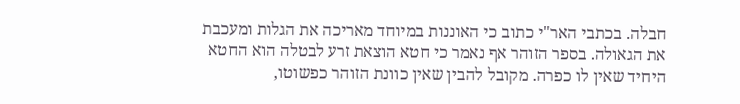חבלה. בכתבי האר"י כתוב כי האוננות במיוחד מאריכה את הגלות ומעכבת את הגאולה. בספר הזוהר אף נאמר כי חטא הוצאת זרע לבטלה הוא החטא היחיד שאין לו כפרה. מקובל להבין שאין כוונת הזוהר כפשוטו,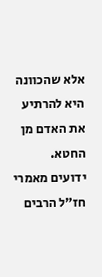אלא שהכוונה היא להרתיע את האדם מן החטא. ידועים מאמרי חז"ל הרבים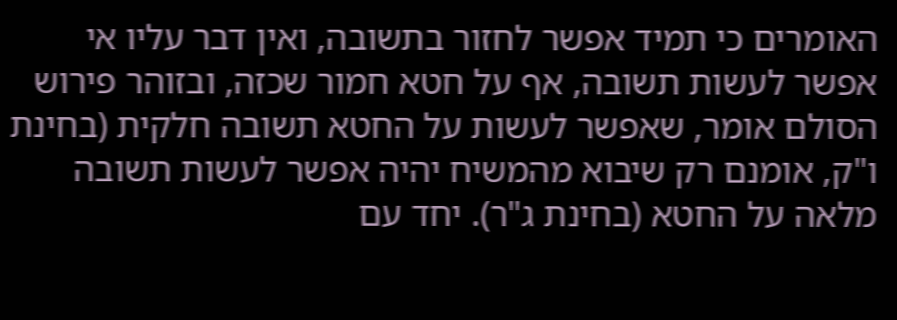האומרים כי תמיד אפשר לחזור בתשובה, ואין דבר עליו אי אפשר לעשות תשובה, אף על חטא חמור שכזה, ובזוהר פירוש הסולם אומר, שאפשר לעשות על החטא תשובה חלקית (בחינת ו"ק, אומנם רק שיבוא מהמשיח יהיה אפשר לעשות תשובה מלאה על החטא (בחינת ג"ר). יחד עם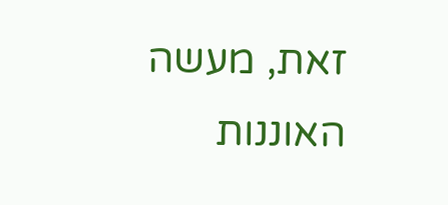זאת, מעשה האוננות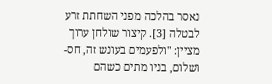נאסר בהלכה מפני השחתת זרע לבטלה [3]. קיצור שולחן ערוך מציין: "ולפעמים בעונש זה, חס-ושלום, בניו מתים כשהם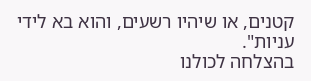קטנים, או שיהיו רשעים, והוא בא לידי עניות".
בהצלחה לכולנו